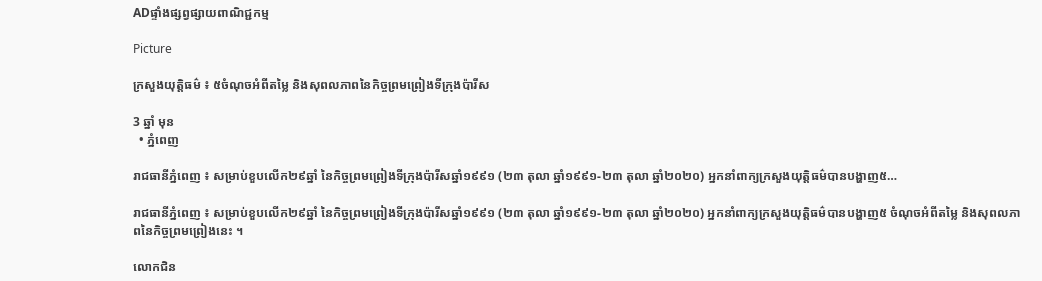ADផ្ទាំងផ្សព្វផ្សាយពាណិជ្ជកម្ម

Picture

ក្រសួងយុត្តិធម៌ ៖ ៥ចំណុចអំពីតម្លៃ និងសុពលភាពនៃកិច្ចព្រមព្រៀងទីក្រុងប៉ារីស

3 ឆ្នាំ មុន
  • ភ្នំពេញ

រាជធានីភ្នំពេញ ៖ សម្រាប់ខួបលើក២៩ឆ្នាំ នៃកិច្ចព្រមព្រៀងទីក្រុងប៉ារីសឆ្នាំ១៩៩១ (២៣ តុលា ឆ្នាំ១៩៩១-២៣ តុលា ឆ្នាំ២០២០) អ្នកនាំពាក្យក្រសួងយុត្តិធម៌បានបង្ហាញ៥…

រាជធានីភ្នំពេញ ៖ សម្រាប់ខួបលើក២៩ឆ្នាំ នៃកិច្ចព្រមព្រៀងទីក្រុងប៉ារីសឆ្នាំ១៩៩១ (២៣ តុលា ឆ្នាំ១៩៩១-២៣ តុលា ឆ្នាំ២០២០) អ្នកនាំពាក្យក្រសួងយុត្តិធម៌បានបង្ហាញ៥ ចំណុចអំពីតម្លៃ និងសុពលភាពនៃកិច្ចព្រមព្រៀងនេះ ។

លោកជិន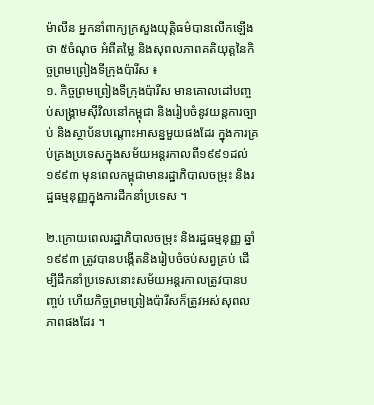ម៉ាលីន អ្នកនាំពាក្យក្រសួងយុត្តិធម៌បានលើកឡើងថា ៥ចំណុច អំពីតម្លៃ និងសុពលភាពគតិយុត្តនៃកិច្ចព្រមព្រៀងទីក្រុងប៉ារីស ៖
១. កិច្ចព្រមព្រៀងទីក្រុងប៉ារីស មានគោលដៅបញ្ចប់សង្គ្រាមស៊ីវិលនៅកម្ពុជា និងរៀបចំនូវយន្តការច្បាប់ និងស្ថាប័នបណ្តោះអាសន្នមួយផងដែរ ក្នុងការគ្រប់គ្រងប្រទេសក្នុងសម័យអន្តរកាលពី១៩៩១ដល់១៩៩៣ មុនពេលកម្ពុជាមានរដ្ឋាភិបាលចម្រុះ និងរដ្ឋធម្មនុញ្ញក្នុងការដឹកនាំប្រទេស ។

២.ក្រោយពេលរដ្ឋាភិបាលចម្រុះ និងរដ្ឋធម្មនុញ្ញ ឆ្នាំ១៩៩៣ ត្រូវបានបង្កើតនិងរៀបចំចប់សព្វគ្រប់ ដើម្បីដឹកនាំប្រទេសនោះសម័យអន្តរកាលត្រូវបានបញ្ចប់ ហើយកិច្ចព្រមព្រៀងប៉ារីសក៏ត្រូវអស់សុពលភាពផងដែរ ។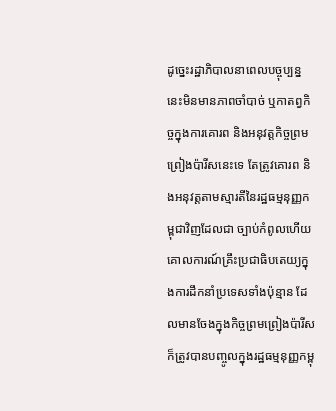ដូច្នេះរដ្ឋាភិបាលនាពេលបច្ចុប្បន្ននេះមិនមានភាពចាំបាច់ ឬកាតព្វកិច្ចក្នុងការគោរព និងអនុវត្តកិច្ចព្រមព្រៀងប៉ារីសនេះទេ តែត្រូវគោរព និងអនុវត្តតាមស្មារតីនៃរដ្ឋធម្មនុញ្ញកម្ពុជាវិញដែលជា ច្បាប់កំពូលហើយគោលការណ៍គ្រឹះប្រជាធិបតេយ្យក្នុងការដឹកនាំប្រទេសទាំងប៉ុន្មាន ដែលមានចែងក្នុងកិច្ចព្រមព្រៀងប៉ារីស ក៏ត្រូវបានបញ្ចូលក្នុងរដ្ឋធម្មនុញ្ញកម្ពុ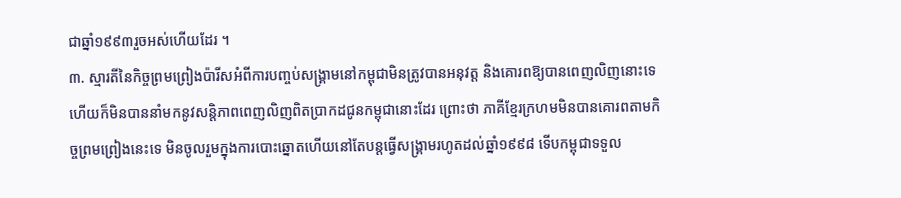ជាឆ្នាំ១៩៩៣រួចអស់ហើយដែរ ។
៣. ស្មារតីនៃកិច្ចព្រមព្រៀងប៉ារីសអំពីការបញ្ចប់សង្គ្រាមនៅកម្ពុជាមិនត្រូវបានអនុវត្ត និងគោរពឱ្យបានពេញលិញនោះទេ ហើយក៏មិនបាននាំមកនូវសន្តិភាពពេញលិញពិតប្រាកដជូនកម្ពុជានោះដែរ ព្រោះថា ភាគីខ្មែរក្រហមមិនបានគោរពតាមកិច្ចព្រមព្រៀងនេះទេ មិនចូលរួមក្នុងការបោះឆ្នោតហើយនៅតែបន្តធ្វើសង្គ្រាមរហូតដល់ឆ្នាំ១៩៩៨ ទើបកម្ពុជាទទួល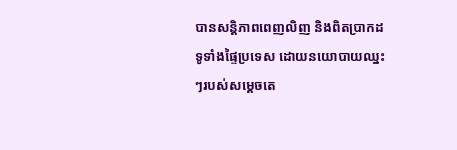បានសន្តិភាពពេញលិញ និងពិតប្រាកដទូទាំងផ្ទៃប្រទេស ដោយនយោបាយឈ្នះៗរបស់សម្តេចតេ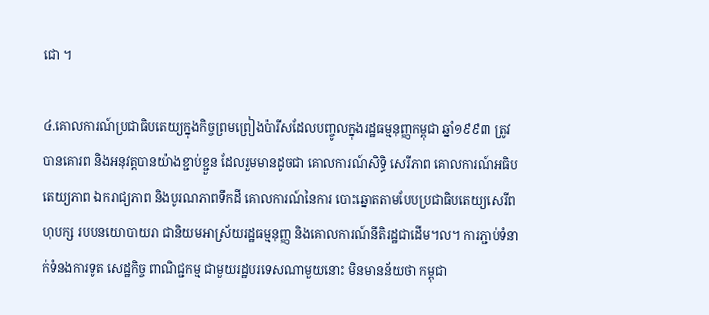ជោ ។

៤.គោលការណ៍ប្រជាធិបតេយ្យក្នុងកិច្ចព្រមព្រៀងប៉ារីសដែលបញ្ចូលក្នុងរដ្ឋធម្មនុញ្ញកម្ពុជា ឆ្នាំ១៩៩៣ ត្រូវបានគោរព និងអនុវត្តបានយ៉ាងខ្ជាប់ខ្ជួន ដែលរួមមានដូចជា គោលការណ៍សិទ្ធិ សេរីភាព គោលការណ៍អធិបតេយ្យភាព ឯករាជ្យភាព និងបូរណភាពទឹកដី គោលការណ៍នៃការ បោះឆ្នោតតាមបែបប្រជាធិបតេយ្យសេរីពហុបក្ស របបនយោបាយរា ជានិយមអាស្រ័យរដ្ឋធម្មនុញ្ញ និងគោលការណ៍នីតិរដ្ឋជាដើម។ល។ ការភ្ជាប់ទំនាក់ទំនងការទូត សេដ្ឋកិច្ច ពាណិជ្ជកម្ម ជាមួយរដ្ឋបរទេសណាមួយនោះ មិនមានន័យថា កម្ពុជា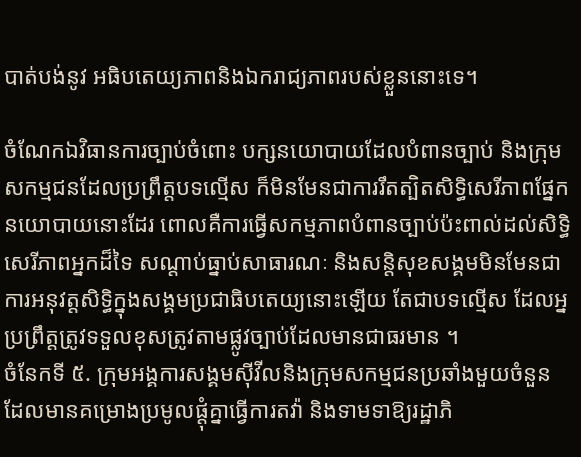បាត់បង់នូវ អធិបតេយ្យភាពនិងឯករាជ្យភាពរបស់ខ្លួននោះទេ។

ចំណែកឯវិធានការច្បាប់ចំពោះ បក្សនយោបាយដែលបំពានច្បាប់ និងក្រុមសកម្មជនដែលប្រព្រឹត្តបទល្មើស ក៏មិនមែនជាការរឹតត្បិតសិទ្ធិសេរីភាពផ្នែកនយោបាយនោះដែរ ពោលគឺការធ្វើសកម្មភាពបំពានច្បាប់ប៉ះពាល់ដល់សិទ្ធិសេរីភាពអ្នកដ៏ទៃ សណ្តាប់ធ្នាប់សាធារណៈ និងសន្តិសុខសង្គមមិនមែនជាការអនុវត្តសិទ្ធិក្នុងសង្គមប្រជាធិបតេយ្យនោះឡើយ តែជាបទល្មើស ដែលអ្នប្រព្រឹត្តត្រូវទទួលខុសត្រូវតាមផ្លូវច្បាប់ដែលមានជាធរមាន ។
ចំនែកទី ៥. ក្រុមអង្គការសង្គមស៊ីវីលនិងក្រុមសកម្មជនប្រឆាំងមួយចំនួន ដែលមានគម្រោងប្រមូលផ្តុំគ្នាធ្វើការតវ៉ា និងទាមទាឱ្យរដ្ឋាភិ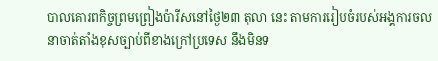បាលគោរពកិច្ចព្រមព្រៀងប៉ារីសនៅថ្ងៃ២៣ តុលា នេះ តាមការរៀបចំរបស់អង្គការចលនាចាត់តាំងខុសច្បាប់ពីខាងក្រៅប្រទេស នឹងមិនទ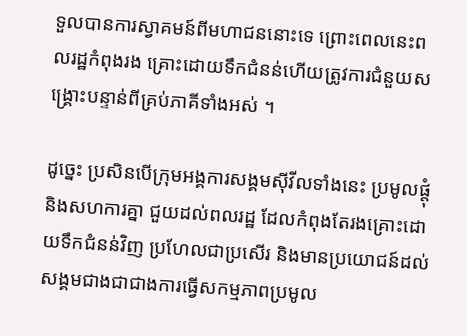ទួលបានការស្វាគមន៍ពីមហាជននោះទេ ព្រោះពេលនេះពលរដ្ឋកំពុងរង គ្រោះដោយទឹកជំនន់ហើយត្រូវការជំនួយសង្គ្រោះបន្ទាន់ពីគ្រប់ភាគីទាំងអស់ ។

ដូច្នេះ ប្រសិនបើក្រុមអង្គការសង្គមស៊ីវីលទាំងនេះ ប្រមូលផ្តុំនិងសហការគ្នា ជួយដល់ពលរដ្ឋ ដែលកំពុងតែរងគ្រោះដោយទឹកជំនន់វិញ ប្រហែលជាប្រសើរ និងមានប្រយោជន៍ដល់សង្គមជាងជាជាងការធ្វើសកម្មភាពប្រមូល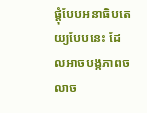ផ្តុំបែបអនាធិបតេយ្យបែបនេះ ដែលអាចបង្កភាពចលាច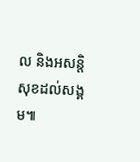ល និងអសន្តិសុខដល់សង្គម៕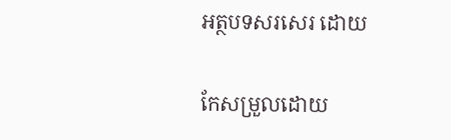អត្ថបទសរសេរ ដោយ

កែសម្រួលដោយ